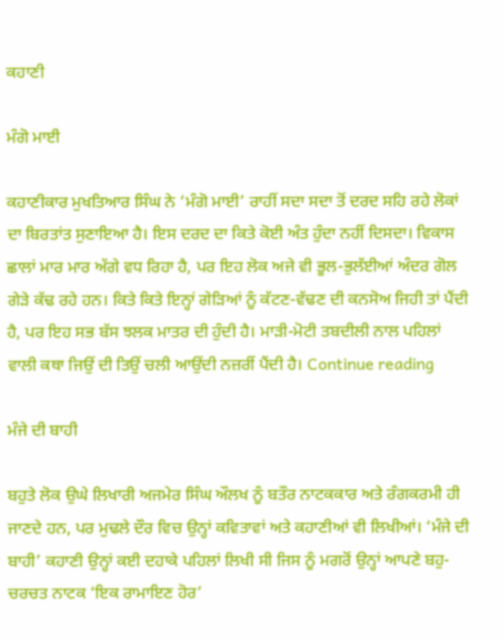ਕਹਾਣੀ

ਮੰਗੋ ਮਾਈ

ਕਹਾਣੀਕਾਰ ਮੁਖਤਿਆਰ ਸਿੰਘ ਨੇ ‘ਮੰਗੋ ਮਾਈ’ ਰਾਹੀਂ ਸਦਾ ਸਦਾ ਤੋਂ ਦਰਦ ਸਹਿ ਰਹੇ ਲੋਕਾਂ ਦਾ ਬਿਰਤਾਂਤ ਸੁਣਾਇਆ ਹੈ। ਇਸ ਦਰਦ ਦਾ ਕਿਤੇ ਕੋਈ ਅੰਤ ਹੁੰਦਾ ਨਹੀਂ ਦਿਸਦਾ। ਵਿਕਾਸ ਛਾਲਾਂ ਮਾਰ ਮਾਰ ਅੱਗੇ ਵਧ ਰਿਹਾ ਹੈ, ਪਰ ਇਹ ਲੋਕ ਅਜੇ ਵੀ ਭੂਲ-ਭੁਲੱਈਆਂ ਅੰਦਰ ਗੋਲ ਗੇੜੇ ਕੱਢ ਰਹੇ ਹਨ। ਕਿਤੇ ਕਿਤੇ ਇਨ੍ਹਾਂ ਗੇੜਿਆਂ ਨੂੰ ਕੱਟਣ-ਵੱਢਣ ਦੀ ਕਨਸੋਅ ਜਿਹੀ ਤਾਂ ਪੈਂਦੀ ਹੈ, ਪਰ ਇਹ ਸਭ ਬੱਸ ਝਲਕ ਮਾਤਰ ਦੀ ਹੁੰਦੀ ਹੈ। ਮਾੜੀ-ਮੋਟੀ ਤਬਦੀਲੀ ਨਾਲ ਪਹਿਲਾਂ ਵਾਲੀ ਕਥਾ ਜਿਉਂ ਦੀ ਤਿਉਂ ਚਲੀ ਆਉਂਦੀ ਨਜ਼ਰੀਂ ਪੈਂਦੀ ਹੈ। Continue reading

ਮੰਜੇ ਦੀ ਬਾਹੀ

ਬਹੁਤੇ ਲੋਕ ਉਘੇ ਲਿਖਾਰੀ ਅਜਮੇਰ ਸਿੰਘ ਔਲਖ ਨੂੰ ਬਤੌਰ ਨਾਟਕਕਾਰ ਅਤੇ ਰੰਗਕਰਮੀ ਹੀ ਜਾਣਦੇ ਹਨ, ਪਰ ਮੁਢਲੇ ਦੌਰ ਵਿਚ ਉਨ੍ਹਾਂ ਕਵਿਤਾਵਾਂ ਅਤੇ ਕਹਾਣੀਆਂ ਵੀ ਲਿਖੀਆਂ। ‘ਮੰਜੇ ਦੀ ਬਾਹੀ’ ਕਹਾਣੀ ਉਨ੍ਹਾਂ ਕਈ ਦਹਾਕੇ ਪਹਿਲਾਂ ਲਿਖੀ ਸੀ ਜਿਸ ਨੂੰ ਮਗਰੋਂ ਉਨ੍ਹਾਂ ਆਪਣੇ ਬਹੁ-ਚਰਚਤ ਨਾਟਕ ‘ਇਕ ਰਾਮਾਇਣ ਹੋਰ’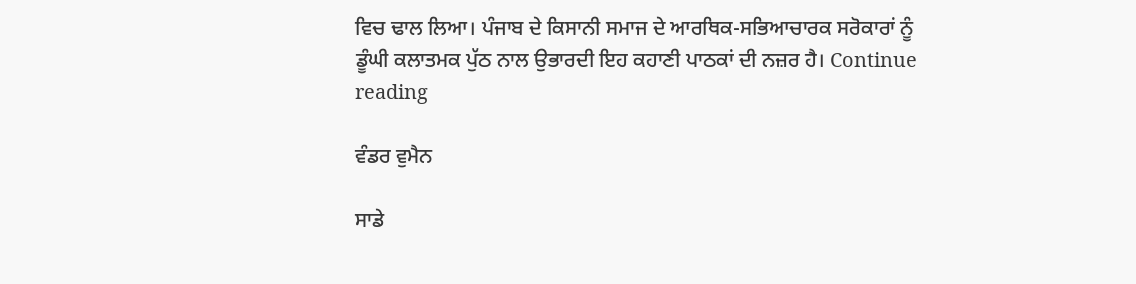ਵਿਚ ਢਾਲ ਲਿਆ। ਪੰਜਾਬ ਦੇ ਕਿਸਾਨੀ ਸਮਾਜ ਦੇ ਆਰਥਿਕ-ਸਭਿਆਚਾਰਕ ਸਰੋਕਾਰਾਂ ਨੂੰ ਡੂੰਘੀ ਕਲਾਤਮਕ ਪੁੱਠ ਨਾਲ ਉਭਾਰਦੀ ਇਹ ਕਹਾਣੀ ਪਾਠਕਾਂ ਦੀ ਨਜ਼ਰ ਹੈ। Continue reading

ਵੰਡਰ ਵੁਮੈਨ

ਸਾਡੇ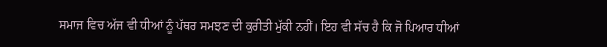ਸਮਾਜ ਵਿਚ ਅੱਜ ਵੀ ਧੀਆਂ ਨੂੰ ਪੱਥਰ ਸਮਝਣ ਦੀ ਕੁਰੀਤੀ ਮੁੱਕੀ ਨਹੀਂ। ਇਹ ਵੀ ਸੱਚ ਹੈ ਕਿ ਜੋ ਪਿਆਰ ਧੀਆਂ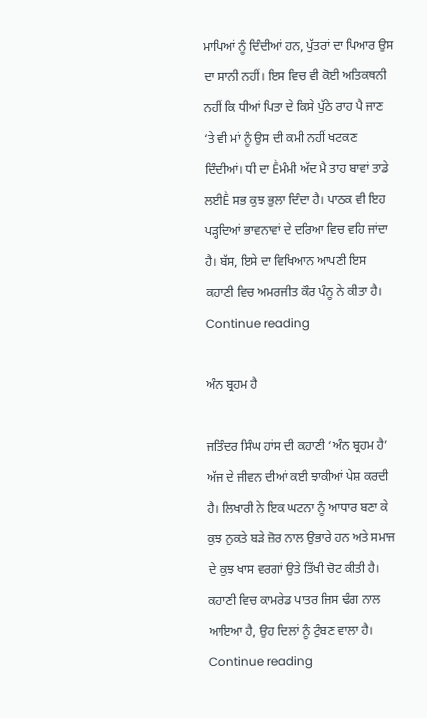ਮਾਪਿਆਂ ਨੂੰ ਦਿੰਦੀਆਂ ਹਨ, ਪੁੱਤਰਾਂ ਦਾ ਪਿਆਰ ਉਸ ਦਾ ਸਾਨੀ ਨਹੀਂ। ਇਸ ਵਿਚ ਵੀ ਕੋਈ ਅਤਿਕਥਨੀ ਨਹੀਂ ਕਿ ਧੀਆਂ ਪਿਤਾ ਦੇ ਕਿਸੇ ਪੁੱਠੇ ਰਾਹ ਪੈ ਜਾਣ ‘ਤੇ ਵੀ ਮਾਂ ਨੂੰ ਉਸ ਦੀ ਕਮੀ ਨਹੀਂ ਖਟਕਣ ਦਿੰਦੀਆਂ। ਧੀ ਦਾ Ḕਮੰਮੀ ਅੱਦ ਮੈ ਤਾਹ ਬਾਵਾਂ ਤਾਡੇ ਲਈḔ ਸਭ ਕੁਝ ਭੁਲਾ ਦਿੰਦਾ ਹੈ। ਪਾਠਕ ਵੀ ਇਹ ਪੜ੍ਹਦਿਆਂ ਭਾਵਨਾਵਾਂ ਦੇ ਦਰਿਆ ਵਿਚ ਵਹਿ ਜਾਂਦਾ ਹੈ। ਬੱਸ, ਇਸੇ ਦਾ ਵਿਖਿਆਨ ਆਪਣੀ ਇਸ ਕਹਾਣੀ ਵਿਚ ਅਮਰਜੀਤ ਕੌਰ ਪੰਨੂ ਨੇ ਕੀਤਾ ਹੈ। Continue reading

ਅੰਨ ਬ੍ਰਹਮ ਹੈ

ਜਤਿੰਦਰ ਸਿੰਘ ਹਾਂਸ ਦੀ ਕਹਾਣੀ ‘ਅੰਨ ਬ੍ਰਹਮ ਹੈ’ ਅੱਜ ਦੇ ਜੀਵਨ ਦੀਆਂ ਕਈ ਝਾਕੀਆਂ ਪੇਸ਼ ਕਰਦੀ ਹੈ। ਲਿਖਾਰੀ ਨੇ ਇਕ ਘਟਨਾ ਨੂੰ ਆਧਾਰ ਬਣਾ ਕੇ ਕੁਝ ਨੁਕਤੇ ਬੜੇ ਜ਼ੋਰ ਨਾਲ ਉਭਾਰੇ ਹਨ ਅਤੇ ਸਮਾਜ ਦੇ ਕੁਝ ਖਾਸ ਵਰਗਾਂ ਉਤੇ ਤਿੱਖੀ ਚੋਟ ਕੀਤੀ ਹੈ। ਕਹਾਣੀ ਵਿਚ ਕਾਮਰੇਡ ਪਾਤਰ ਜਿਸ ਢੰਗ ਨਾਲ ਆਇਆ ਹੈ, ਉਹ ਦਿਲਾਂ ਨੂੰ ਟੁੰਬਣ ਵਾਲਾ ਹੈ। Continue reading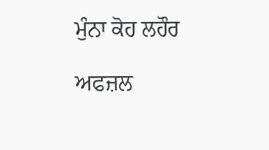ਮੁੰਨਾ ਕੋਹ ਲਹੌਰ

ਅਫਜ਼ਲ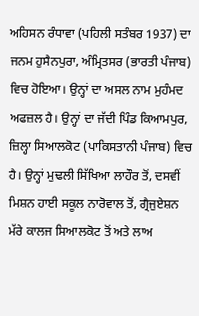ਅਹਿਸਨ ਰੰਧਾਵਾ (ਪਹਿਲੀ ਸਤੰਬਰ 1937) ਦਾ ਜਨਮ ਹੁਸੈਨਪੁਰਾ, ਅੰਮ੍ਰਿਤਸਰ (ਭਾਰਤੀ ਪੰਜਾਬ) ਵਿਚ ਹੋਇਆ। ਉਨ੍ਹਾਂ ਦਾ ਅਸਲ ਨਾਮ ਮੁਹੰਮਦ ਅਫਜ਼ਲ ਹੈ। ਉਨ੍ਹਾਂ ਦਾ ਜੱਦੀ ਪਿੰਡ ਕਿਆਮਪੁਰ, ਜ਼ਿਲ੍ਹਾ ਸਿਆਲਕੋਟ (ਪਾਕਿਸਤਾਨੀ ਪੰਜਾਬ) ਵਿਚ ਹੈ। ਉਨ੍ਹਾਂ ਮੁਢਲੀ ਸਿੱਖਿਆ ਲਾਹੌਰ ਤੋਂ, ਦਸਵੀਂ ਮਿਸ਼ਨ ਹਾਈ ਸਕੂਲ ਨਾਰੋਵਾਲ ਤੋਂ, ਗ੍ਰੈਜੁਏਸ਼ਨ ਮੱਰੇ ਕਾਲਜ ਸਿਆਲਕੋਟ ਤੋਂ ਅਤੇ ਲਾਅ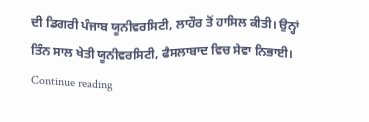ਦੀ ਡਿਗਰੀ ਪੰਜਾਬ ਯੂਨੀਵਰਸਿਟੀ, ਲਾਹੌਰ ਤੋਂ ਹਾਸਿਲ ਕੀਤੀ। ਉਨ੍ਹਾਂ ਤਿੰਨ ਸਾਲ ਖੇਤੀ ਯੂਨੀਵਰਸਿਟੀ, ਫੈਸਲਾਬਾਦ ਵਿਚ ਸੇਵਾ ਨਿਭਾਈ। Continue reading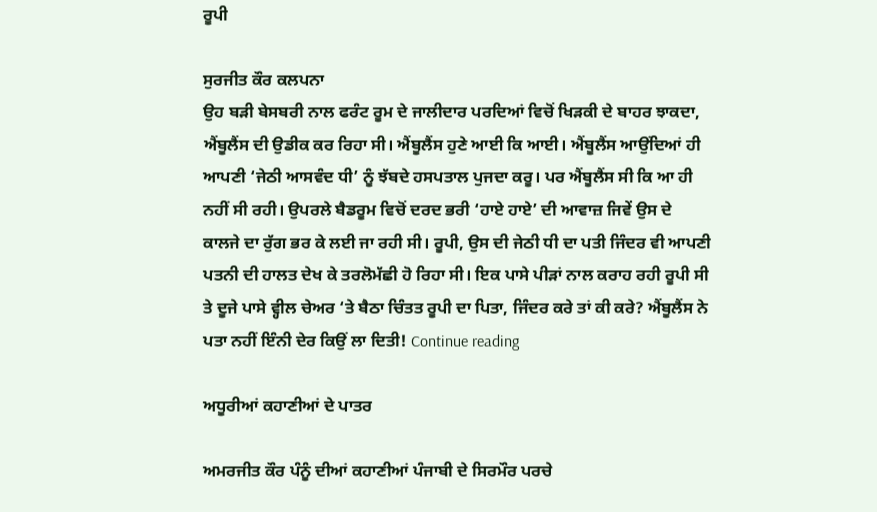ਰੂਪੀ

ਸੁਰਜੀਤ ਕੌਰ ਕਲਪਨਾ
ਉਹ ਬੜੀ ਬੇਸਬਰੀ ਨਾਲ ਫਰੰਟ ਰੂਮ ਦੇ ਜਾਲੀਦਾਰ ਪਰਦਿਆਂ ਵਿਚੋਂ ਖਿੜਕੀ ਦੇ ਬਾਹਰ ਝਾਕਦਾ, ਐਂਬੂਲੈਂਸ ਦੀ ਉਡੀਕ ਕਰ ਰਿਹਾ ਸੀ। ਐਂਬੂਲੈਂਸ ਹੁਣੇ ਆਈ ਕਿ ਆਈ। ਐਂਬੂਲੈਂਸ ਆਉਂਦਿਆਂ ਹੀ ਆਪਣੀ ‘ਜੇਠੀ ਆਸਵੰਦ ਧੀ’ ਨੂੰ ਝੱਬਦੇ ਹਸਪਤਾਲ ਪੁਜਦਾ ਕਰੂ। ਪਰ ਐਂਬੂਲੈਂਸ ਸੀ ਕਿ ਆ ਹੀ ਨਹੀਂ ਸੀ ਰਹੀ। ਉਪਰਲੇ ਬੈਡਰੂਮ ਵਿਚੋਂ ਦਰਦ ਭਰੀ ‘ਹਾਏ ਹਾਏ’ ਦੀ ਆਵਾਜ਼ ਜਿਵੇਂ ਉਸ ਦੇ ਕਾਲਜੇ ਦਾ ਰੁੱਗ ਭਰ ਕੇ ਲਈ ਜਾ ਰਹੀ ਸੀ। ਰੂਪੀ, ਉਸ ਦੀ ਜੇਠੀ ਧੀ ਦਾ ਪਤੀ ਜਿੰਦਰ ਵੀ ਆਪਣੀ ਪਤਨੀ ਦੀ ਹਾਲਤ ਦੇਖ ਕੇ ਤਰਲੋਮੱਛੀ ਹੋ ਰਿਹਾ ਸੀ। ਇਕ ਪਾਸੇ ਪੀੜਾਂ ਨਾਲ ਕਰਾਹ ਰਹੀ ਰੂਪੀ ਸੀ ਤੇ ਦੂਜੇ ਪਾਸੇ ਵ੍ਹੀਲ ਚੇਅਰ ‘ਤੇ ਬੈਠਾ ਚਿੰਤਤ ਰੂਪੀ ਦਾ ਪਿਤਾ, ਜਿੰਦਰ ਕਰੇ ਤਾਂ ਕੀ ਕਰੇ? ਐਂਬੂਲੈਂਸ ਨੇ ਪਤਾ ਨਹੀਂ ਇੰਨੀ ਦੇਰ ਕਿਉਂ ਲਾ ਦਿਤੀ! Continue reading

ਅਧੂਰੀਆਂ ਕਹਾਣੀਆਂ ਦੇ ਪਾਤਰ

ਅਮਰਜੀਤ ਕੌਰ ਪੰਨੂੰ ਦੀਆਂ ਕਹਾਣੀਆਂ ਪੰਜਾਬੀ ਦੇ ਸਿਰਮੌਰ ਪਰਚੇ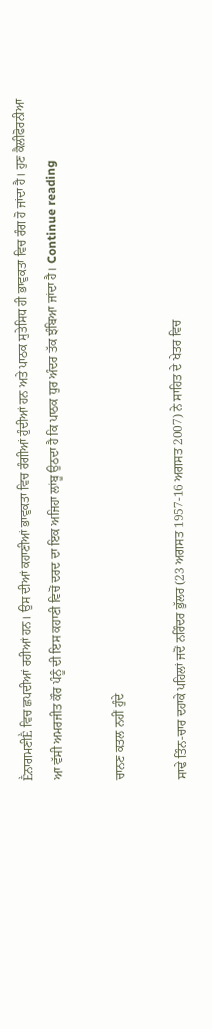ḔਨਾਗਮਣੀḔ ਵਿਚ ਛਪਦੀਆਂ ਰਹੀਆਂ ਹਨ। ਉਸ ਦੀਆਂ ਕਹਾਣੀਆਂ ਭਾਵੁਕਤਾ ਵਿਚ ਰੰਗੀਆਂ ਹੁੰਦੀਆਂ ਹਨ ਅਤੇ ਪਾਠਕ ਸੁਤੇਸਿਧ ਹੀ ਭਾਵੁਕਤਾ ਵਿਚ ਰੰਗ ਹੋ ਜਾਂਦਾ ਹੈ। ਹੁਣ ਕੈਲੀਫੋਰਨੀਆ ਆ ਵੱਸੀ ਅਮਰਜੀਤ ਕੌਰ ਪੰਨੂੰ ਦੀ ਇਸ ਕਹਾਣੀ ਵਿਚੋਂ ਦਰਦ ਦਾ ਇਕ ਅਜਿਹਾ ਲਾਂਬੂ ਉਠਦਾ ਹੈ ਕਿ ਪਾਠਕ ਧੁਰ ਅੰਦਰ ਤੱਕ ਝੰਬਿਆ ਜਾਂਦਾ ਹੈ। Continue reading

ਚਾਨਣ ਕਤਲ ਨਹੀਂ ਹੁੰਦੇ

ਸਾਢੇ ਤਿੰਨ-ਚਾਰ ਦਹਾਕੇ ਪਹਿਲਾਂ ਜਦੋਂ ਨਰਿੰਦਰ ਭੁੱਲਰ (23 ਅਗਸਤ 1957-16 ਅਗਸਤ 2007) ਨੇ ਸਾਹਿਤ ਦੇ ਖੇਤਰ ਵਿਚ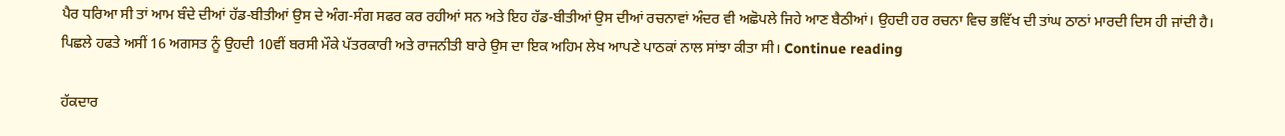ਪੈਰ ਧਰਿਆ ਸੀ ਤਾਂ ਆਮ ਬੰਦੇ ਦੀਆਂ ਹੱਡ-ਬੀਤੀਆਂ ਉਸ ਦੇ ਅੰਗ-ਸੰਗ ਸਫਰ ਕਰ ਰਹੀਆਂ ਸਨ ਅਤੇ ਇਹ ਹੱਡ-ਬੀਤੀਆਂ ਉਸ ਦੀਆਂ ਰਚਨਾਵਾਂ ਅੰਦਰ ਵੀ ਅਛੋਪਲੇ ਜਿਹੇ ਆਣ ਬੈਠੀਆਂ। ਉਹਦੀ ਹਰ ਰਚਨਾ ਵਿਚ ਭਵਿੱਖ ਦੀ ਤਾਂਘ ਠਾਠਾਂ ਮਾਰਦੀ ਦਿਸ ਹੀ ਜਾਂਦੀ ਹੈ। ਪਿਛਲੇ ਹਫਤੇ ਅਸੀਂ 16 ਅਗਸਤ ਨੂੰ ਉਹਦੀ 10ਵੀਂ ਬਰਸੀ ਮੌਕੇ ਪੱਤਰਕਾਰੀ ਅਤੇ ਰਾਜਨੀਤੀ ਬਾਰੇ ਉਸ ਦਾ ਇਕ ਅਹਿਮ ਲੇਖ ਆਪਣੇ ਪਾਠਕਾਂ ਨਾਲ ਸਾਂਝਾ ਕੀਤਾ ਸੀ। Continue reading

ਹੱਕਦਾਰ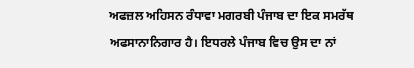ਅਫਜ਼ਲ ਅਹਿਸਨ ਰੰਧਾਵਾ ਮਗਰਬੀ ਪੰਜਾਬ ਦਾ ਇਕ ਸਮਰੱਥ ਅਫਸਾਨਾਨਿਗਾਰ ਹੈ। ਇਧਰਲੇ ਪੰਜਾਬ ਵਿਚ ਉਸ ਦਾ ਨਾਂ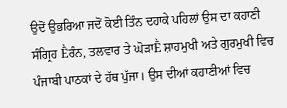ਉਦੋਂ ਉਭਰਿਆ ਜਦੋਂ ਕੋਈ ਤਿੰਨ ਦਹਾਕੇ ਪਹਿਲਾਂ ਉਸ ਦਾ ਕਹਾਣੀ ਸੰਗ੍ਰਿਹ Ḕਰੰਨ, ਤਲਵਾਰ ਤੇ ਘੋੜਾḔ ਸ਼ਾਹਮੁਖੀ ਅਤੇ ਗੁਰਮੁਖੀ ਵਿਚ ਪੰਜਾਬੀ ਪਾਠਕਾਂ ਦੇ ਹੱਥ ਪੁੱਜਾ। ਉਸ ਦੀਆਂ ਕਹਾਣੀਆਂ ਵਿਚ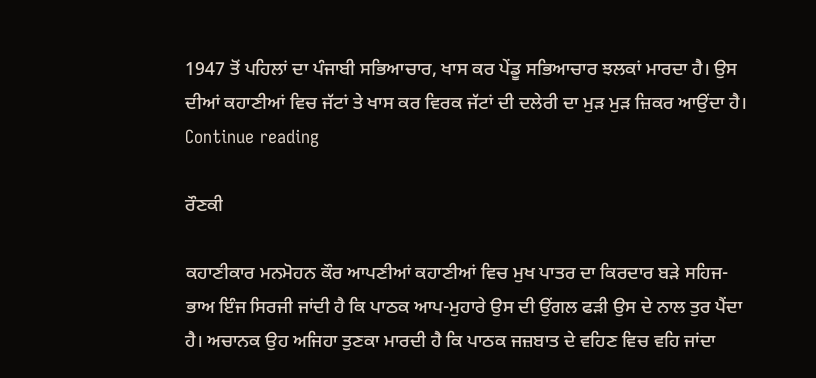1947 ਤੋਂ ਪਹਿਲਾਂ ਦਾ ਪੰਜਾਬੀ ਸਭਿਆਚਾਰ, ਖਾਸ ਕਰ ਪੇਂਡੂ ਸਭਿਆਚਾਰ ਝਲਕਾਂ ਮਾਰਦਾ ਹੈ। ਉਸ ਦੀਆਂ ਕਹਾਣੀਆਂ ਵਿਚ ਜੱਟਾਂ ਤੇ ਖਾਸ ਕਰ ਵਿਰਕ ਜੱਟਾਂ ਦੀ ਦਲੇਰੀ ਦਾ ਮੁੜ ਮੁੜ ਜ਼ਿਕਰ ਆਉਂਦਾ ਹੈ। Continue reading

ਰੌਣਕੀ

ਕਹਾਣੀਕਾਰ ਮਨਮੋਹਨ ਕੌਰ ਆਪਣੀਆਂ ਕਹਾਣੀਆਂ ਵਿਚ ਮੁਖ ਪਾਤਰ ਦਾ ਕਿਰਦਾਰ ਬੜੇ ਸਹਿਜ-ਭਾਅ ਇੰਜ ਸਿਰਜੀ ਜਾਂਦੀ ਹੈ ਕਿ ਪਾਠਕ ਆਪ-ਮੁਹਾਰੇ ਉਸ ਦੀ ਉਂਗਲ ਫੜੀ ਉਸ ਦੇ ਨਾਲ ਤੁਰ ਪੈਂਦਾ ਹੈ। ਅਚਾਨਕ ਉਹ ਅਜਿਹਾ ਤੁਣਕਾ ਮਾਰਦੀ ਹੈ ਕਿ ਪਾਠਕ ਜਜ਼ਬਾਤ ਦੇ ਵਹਿਣ ਵਿਚ ਵਹਿ ਜਾਂਦਾ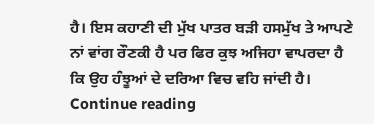ਹੈ। ਇਸ ਕਹਾਣੀ ਦੀ ਮੁੱਖ ਪਾਤਰ ਬੜੀ ਹਸਮੁੱਖ ਤੇ ਆਪਣੇ ਨਾਂ ਵਾਂਗ ਰੌਣਕੀ ਹੈ ਪਰ ਫਿਰ ਕੁਝ ਅਜਿਹਾ ਵਾਪਰਦਾ ਹੈ ਕਿ ਉਹ ਹੰਝੂਆਂ ਦੇ ਦਰਿਆ ਵਿਚ ਵਹਿ ਜਾਂਦੀ ਹੈ। Continue reading